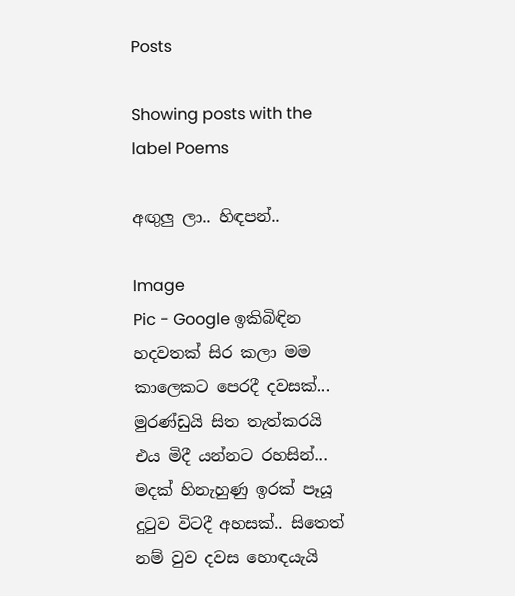Posts

Showing posts with the label Poems

අඟුලු ලා.. හිඳපන්..

Image
Pic - Google ඉකිබිඳින හදවතක් සිර කලා මම කාලෙකට පෙරදී දවසක්... මුරණ්ඩුයි සිත තැත්කරයි එය මිදී යන්නට රහසින්... මදක් හිනැහුණු ඉරක් පෑයූ දුටුව විටදී අහසක්.. සිතෙත් නම් වුව දවස හොඳයැයි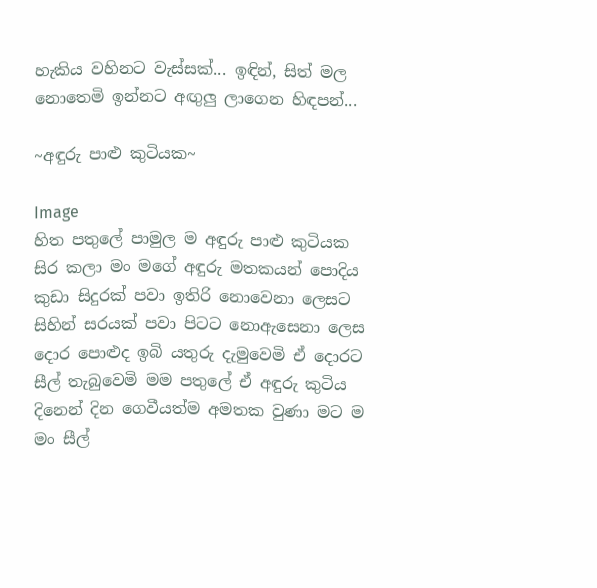හැකිය වහිනට වැස්සක්... ඉඳින්, සිත් මල නොතෙමි ඉන්නට අඟුලු ලාගෙන හිඳපන්...

~අඳුරු පාළු කුටියක~

Image
හිත පතුලේ පාමුල ම අඳුරු පාළු කුටියක සිර කලා මං මගේ අඳුරු මතකයන් පොදිය කුඩා සිදුරක් පවා ඉතිරි නොවෙනා ලෙසට සිහින් සරයක් පවා පිටට නොඇසෙනා ලෙස දොර පොළුද ඉබි යතුරු දැමුවෙමි ඒ දොරට සීල් තැබුවෙමි මම පතුලේ ඒ අඳුරු කුටිය දිනෙන් දින ගෙවීයත්ම අමතක වුණා මට ම මං සීල්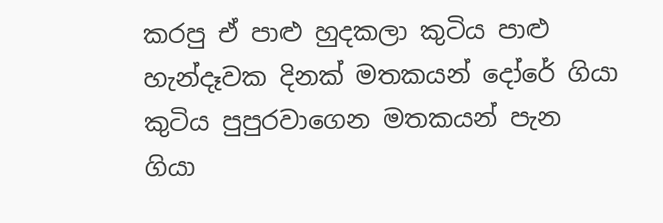කරපු ඒ පාළු හුදකලා කුටිය පාළු හැන්දෑවක දිනක් මතකයන් දෝරේ ගියා කුටිය පුපුරවාගෙන මතකයන් පැන ගියා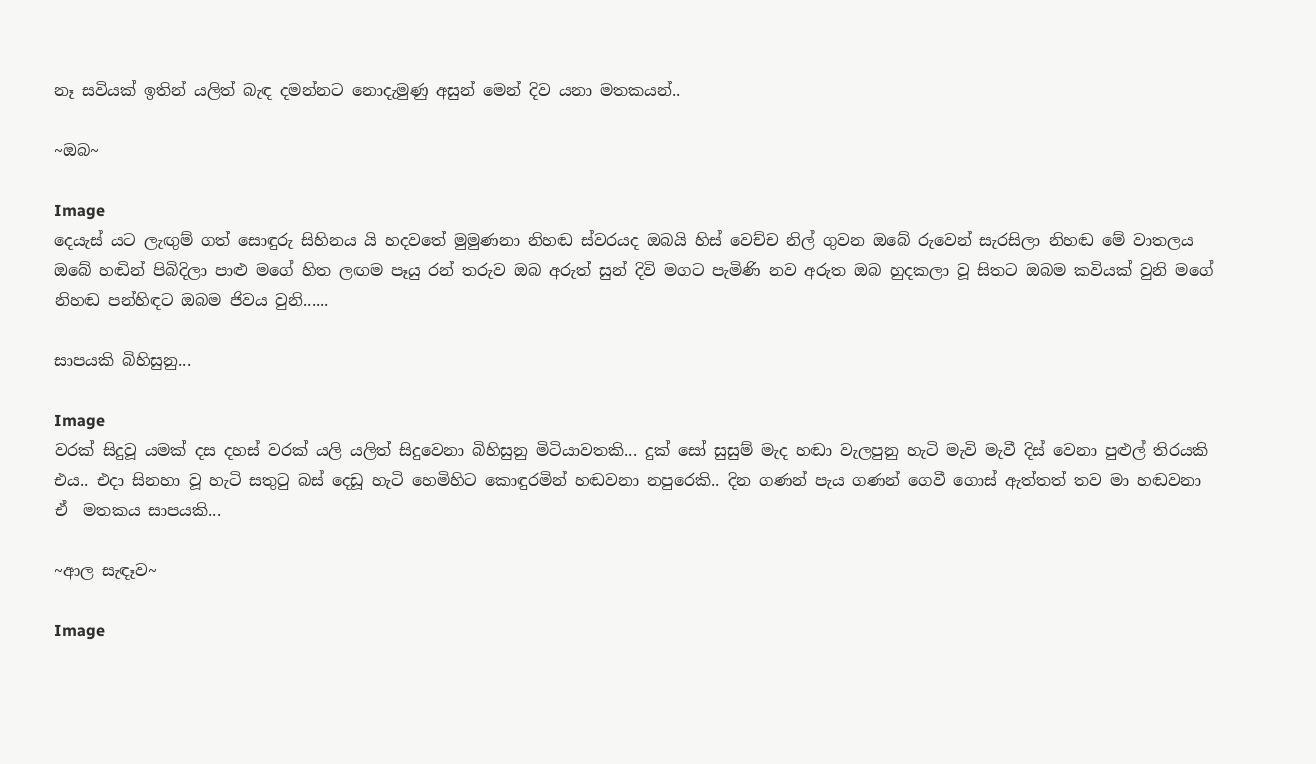නෑ සවියක් ඉතින් යලිත් බැඳ දමන්නට නොදැමුණු අසුන් මෙන් දිව යනා මතකයන්..

~ඔබ~

Image
දෙයැස් යට ලැඟුම් ගත් සොඳුරු සිහිනය යි හදවතේ මුමුණනා නිහඬ ස්වරයද ඔබයි හිස් වෙච්ච නිල් ගුවන ඔබේ රුවෙන් සැරසිලා නිහඬ මේ වාතලය ඔබේ හඬින් පිබිදිලා පාළු මගේ හිත ලඟම පෑයු රන් තරුව ඔබ අරුත් සුන් දිවි මගට පැමිණි නව අරුත ඔබ හුදකලා වූ සිතට ඔබම කවියක් වුනි මගේ නිහඬ පන්හිඳට ඔබම ජිවය වුනි......

සාපයකි බිහිසුනු...

Image
වරක් සිදුවූ යමක් දස දහස් වරක් යලි යලිත් සිදුවෙනා බිහිසුනු මිටියාවතකි... දුක් සෝ සුසුම් මැද හඬා වැලපුනු හැටි මැවි මැවී දිස් වෙනා පුළුල් තිරයකි එය.. එදා සිනහා වූ හැටි සතුටු බස් දෙඩූ හැටි හෙමිහිට කොඳුරමින් හඬවනා නපුරෙකි.. දින ගණන් පැය ගණන් ගෙවී ගොස් ඇත්තත් තව මා හඬවනා ඒ  මතකය සාපයකි...

~ආල සැඳෑව~

Image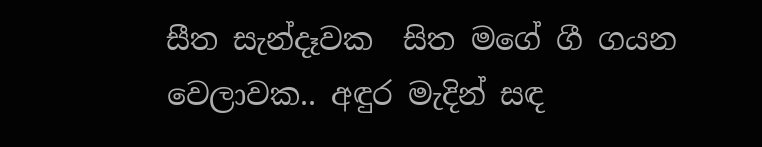සීත සැන්දෑවක  සිත මගේ ගී ගයන වෙලාවක.. අඳුර මැදින් සඳ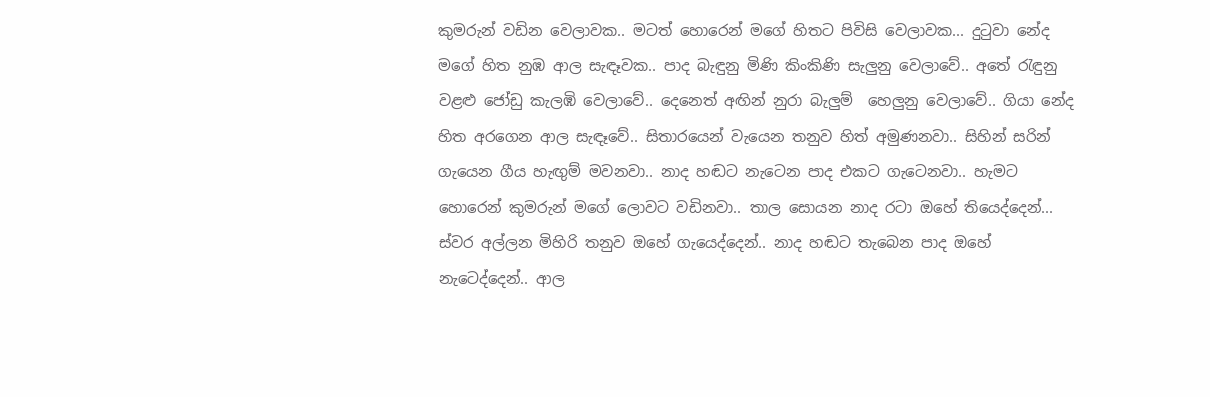කුමරුන් වඩින වෙලාවක.. මටත් හොරෙන් මගේ හිතට පිවිසි වෙලාවක... දුටුවා නේද  මගේ හිත නුඹ ආල සැඳෑවක.. පාද බැඳුනු මිණි කිංකිණි සැලුනු වෙලාවේ.. අතේ රැඳුනු වළළු ජෝඩු කැලඹි වෙලාවේ.. දෙනෙත් අඟින් නුරා බැලුම්  හෙලුනු වෙලාවේ.. ගියා නේද හිත අරගෙන ආල සැඳෑවේ.. සිතාරයෙන් වැයෙන තනුව හිත් අමුණනවා.. සිහින් සරින් ගැයෙන ගීය හැඟුම් මවනවා.. නාද හඬට නැටෙන පාද එකට ගැටෙනවා.. හැමට හොරෙන් කුමරුන් මගේ ලොවට වඩිනවා.. තාල සොයන නාද රටා ඔහේ තියෙද්දෙන්... ස්වර අල්ලන මිහිරි තනුව ඔහේ ගැයෙද්දෙන්.. නාද හඬට තැබෙන පාද ඔහේ නැටෙද්දෙන්.. ආල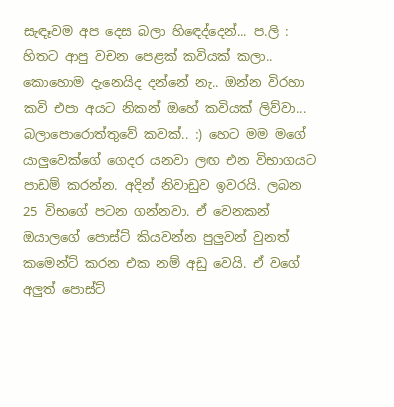සැඳෑවම අප දෙස බලා හිඳෙද්දෙන්... ප.ලි : හිතට ආපු වචන පෙළක් කවියක් කලා.. කොහොම දැනෙයිද දන්නේ නැ.. ඔන්න විරහා කවි එපා අයට නිකන් ඔහේ කවියක් ලිව්වා... බලාපොරොත්තුවේ කවක්.. :) හෙට මම මගේ යාලුවෙක්ගේ ගෙදර යනවා ලඟ එන විභාගයට පාඩම් කරන්න. අදින් නිවාඩුව ඉවරයි. ලබන 25 විභගේ පටන ගන්නවා. ඒ වෙනකන් ඔයාලගේ පොස්ට් කියවන්න පුලුවන් වුනත් කමෙන්ට් කරන එක නම් අඩු වෙයි. ඒ වගේ අලුත් පොස්ට්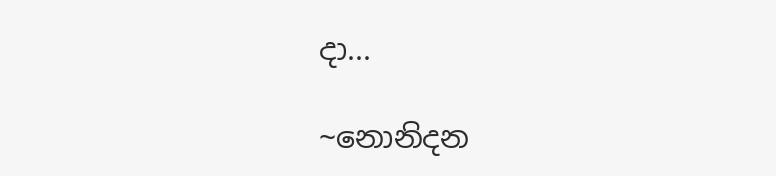දා...

~නොනිදන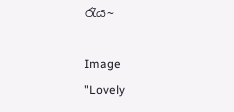රැය~

Image
"Lovely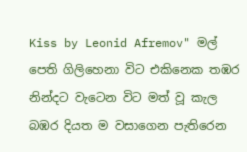Kiss by Leonid Afremov" මල් පෙති ගිලිහෙනා විට එකිනෙක තඹර නින්දට වැටෙන විට මත් වූ කැල බඹර දියත ම වසාගෙන පැතිරෙන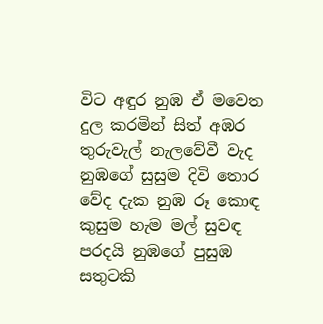විට අඳුර නුඹ ඒ මවෙත දුල කරමින් සිත් අඹර තුරුවැල් නැලවේවී වැද නුඹගේ සුසුම දිවි තොර වේද දැක නුඹ රූ කොඳ කුසුම හැම මල් සුවඳ පරදයි නුඹගේ පුසුඹ සතුටකි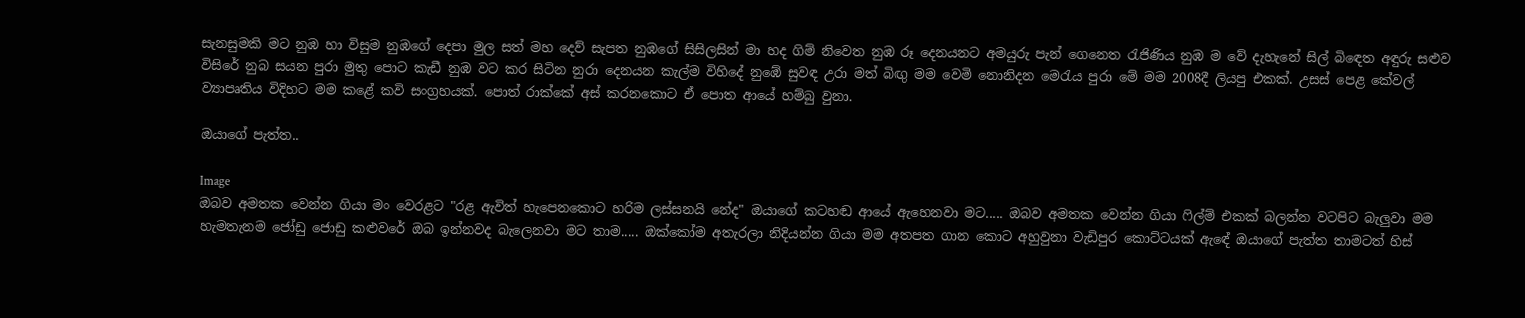සැනසුමකි මට නුඹ හා විසුම නුඹගේ දෙපා මුල සත් මහ දෙව් සැපත නුඹගේ සිසිලසින් මා හද ගිම් නිවෙත නුඹ රූ දෙනයනට අමයුරු පැන් ගෙනෙත රැජිණිය නුඹ ම වේ දැහැනේ සිල් බිඳෙත අඳුරු සළුව විසිරේ නුබ සයන පුරා මුතු පොට කැඩී නුඹ වට කර සිටින නුරා දෙනයන කැල්ම විහිදේ නුඹේ සුවඳ උරා මත් බිඟු මම වෙමි නොනිදන මෙරැය පුරා මේ මම 2008දී ලියපු එකක්. උසස් පෙළ කේවල් ව්‍යාපෘතිය විදිහට මම කළේ කවි සංග්‍රහයක්. පොත් රාක්කේ අස් කරනකොට ඒ පොත ආයේ හම්බු වුනා.

ඔයාගේ පැත්ත..

Image
ඔබව අමතක වෙන්න ගියා මං වෙරළට "රළ ඇවිත් හැපෙනකොට හරිම ලස්සනයි නේද" ඔයාගේ කටහඬ ආයේ ඇහෙනවා මට..... ඔබව අමතක වෙන්න ගියා ෆිල්ම් එකක් බලන්න වටපිට බැලුවා මම හැමතැනම ජෝඩු ජොඩු කළුවරේ ඔබ ඉන්නවද බැලෙනවා මට තාම..... ඔක්කෝම අතැරලා නිදියන්න ගියා මම අතපත ගාන කොට අහුවුනා වැඩිපුර කොට්ටයක් ඇඳේ ඔයාගේ පැත්ත තාමටත් හිස්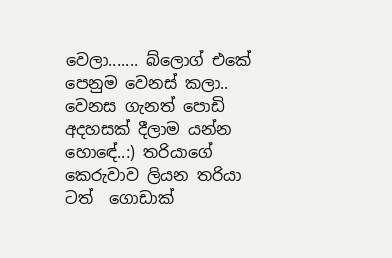වෙලා....... බ්ලොග් එකේ පෙනුම වෙනස් කලා.. වෙනස ගැනත් පොඩි අදහසක් දීලාම යන්න හොඳේ..:) තරියාගේ කෙරුවාව ලියන තරියා ටත්  ගොඩාක්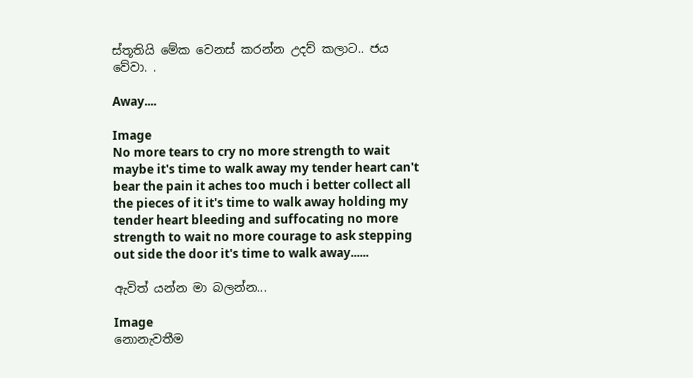ස්තූතියි මේක වෙනස් කරන්න උදව් කලාට.. ජය වේවා. .

Away....

Image
No more tears to cry no more strength to wait maybe it's time to walk away my tender heart can't bear the pain it aches too much i better collect all the pieces of it it's time to walk away holding my tender heart bleeding and suffocating no more strength to wait no more courage to ask stepping out side the door it's time to walk away......

ඇවිත් යන්න මා බලන්න...

Image
නොනැවතීම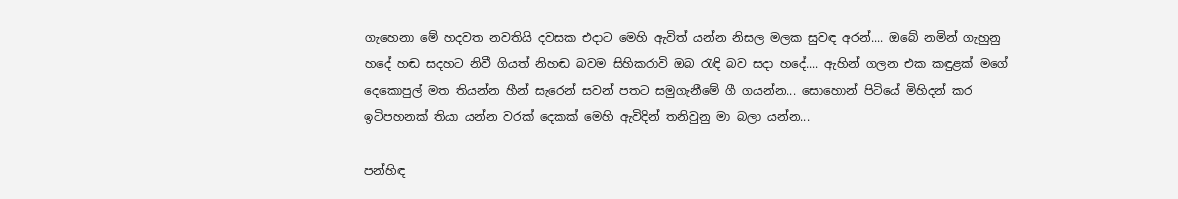ගැහෙනා මේ හදවත නවතියි දවසක එදාට මෙහි ඇවිත් යන්න නිසල මලක සුවඳ අරන්.... ඔබේ නමින් ගැහුනු හදේ හඬ සදහට නිවී ගියත් නිහඬ බවම සිහිකරාවි ඔබ රැඳි බව සදා හදේ.... ඇහින් ගලන එක කඳුළක් මගේ දෙකොපුල් මත තියන්න හීන් සැරෙන් සවන් පතට සමුගැනීමේ ගී ගයන්න... සොහොන් පිටියේ මිහිදන් කර ඉටිපහනක් තියා යන්න වරක් දෙකක් මෙහි ඇවිදින් තනිවුනු මා බලා යන්න...

පන්හිඳ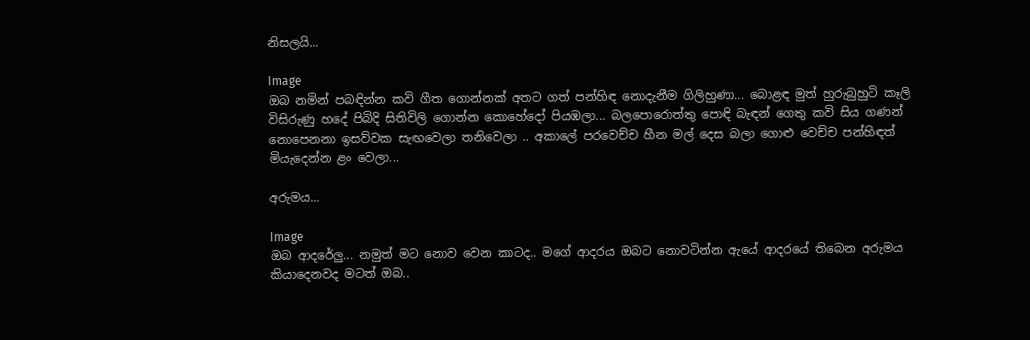නිසලයි...

Image
ඔබ නමින් පබඳින්න කවි ගීත ගොන්නක් අතට ගත් පන්හිඳ නොදැනීම ගිලිහුණා... බොළඳ මුත් හුරුබුහුටි කෑලි විසිරුණු හදේ පිබිදි සිතිවිලි ගොන්න කොහේදෝ පියඹලා... බලපොරොත්තු පොඳි බැඳන් ගෙතු කවි සිය ගණන් නොපෙනනා ඉසව්වක සැඟවෙලා තනිවෙලා .. අකාලේ පරවෙච්ච හීන මල් දෙස බලා ගොළු වෙච්ච පන්හිඳත් මියැදෙන්න ළං වෙලා...

අරුමය...

Image
ඔබ ආදරේලු... නමුත් මට නොව වෙන කාටද.. මගේ ආදරය ඔබට නොවටින්න ඇයේ ආදරයේ තිබෙන අරුමය කියාදෙනවද මටත් ඔබ..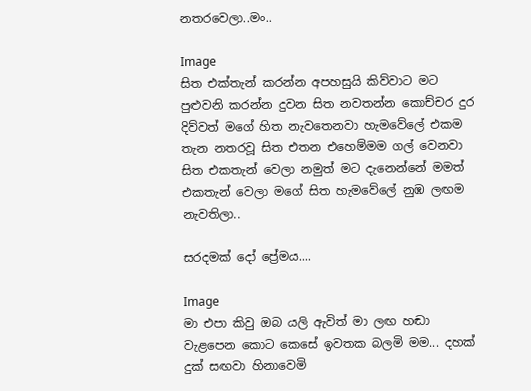නතරවෙලා..මං..

Image
සිත එක්තැන් කරන්න අපහසුයි කිව්වාට මට පුළුවනි කරන්න දුවන සිත නවතන්න කොච්චර දුර දිව්වත් මගේ හිත නැවතෙනවා හැමවේලේ එකම තැන නතරවූ සිත එතන එහෙම්මම ගල් වෙනවා සිත එකතැන් වෙලා නමුත් මට දැනෙන්නේ මමත් එකතැන් වෙලා මගේ සිත හැමවේලේ නුඹ ලඟම නැවතිලා..

සරදමක් දෝ ප්‍රේමය....

Image
මා එපා කිවු ඔබ යලි ඇවිත් මා ලඟ හඬා වැළපෙන කොට කෙසේ ඉවතක බලමි මම... දහක් දුක් සඟවා හිනාවෙමි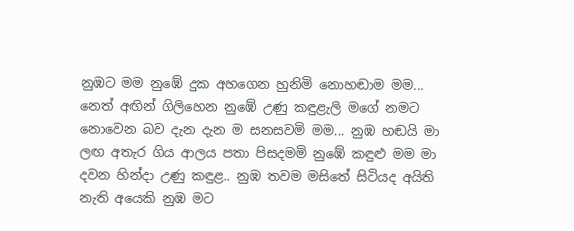නුඹට මම නුඹේ දුක අහගෙන හුනිමි නොහඬාම මම... නෙත් අඟින් ගිලිහෙන නුඹේ උණු කඳුළැලි මගේ නමට නොවෙන බව දැන දැන ම සනසවමි මම... නුඹ හඬයි මා ලඟ අතැර ගිය ආලය පතා පිසදමමි නුඹේ කඳුළු මම මා දවන හින්දා උණු කඳුළ.. නුඹ තවම මසිතේ සිටියද අයිති නැති අයෙකි නුඹ මට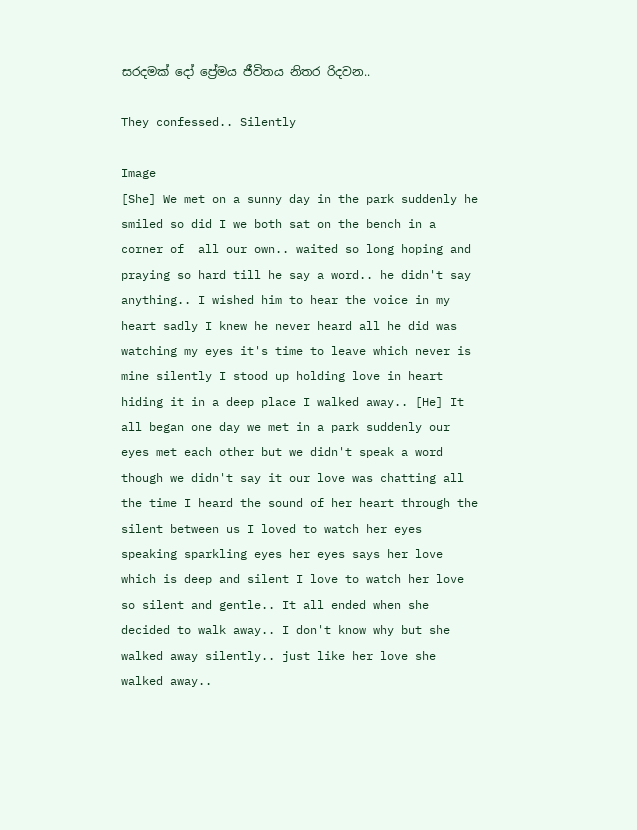සරදමක් දෝ ප්‍රේමය ජීවිතය නිතර රිදවන..

They confessed.. Silently

Image
[She] We met on a sunny day in the park suddenly he smiled so did I we both sat on the bench in a corner of  all our own.. waited so long hoping and praying so hard till he say a word.. he didn't say anything.. I wished him to hear the voice in my heart sadly I knew he never heard all he did was watching my eyes it's time to leave which never is mine silently I stood up holding love in heart hiding it in a deep place I walked away.. [He] It all began one day we met in a park suddenly our eyes met each other but we didn't speak a word though we didn't say it our love was chatting all the time I heard the sound of her heart through the silent between us I loved to watch her eyes speaking sparkling eyes her eyes says her love which is deep and silent I love to watch her love so silent and gentle.. It all ended when she decided to walk away.. I don't know why but she walked away silently.. just like her love she walked away..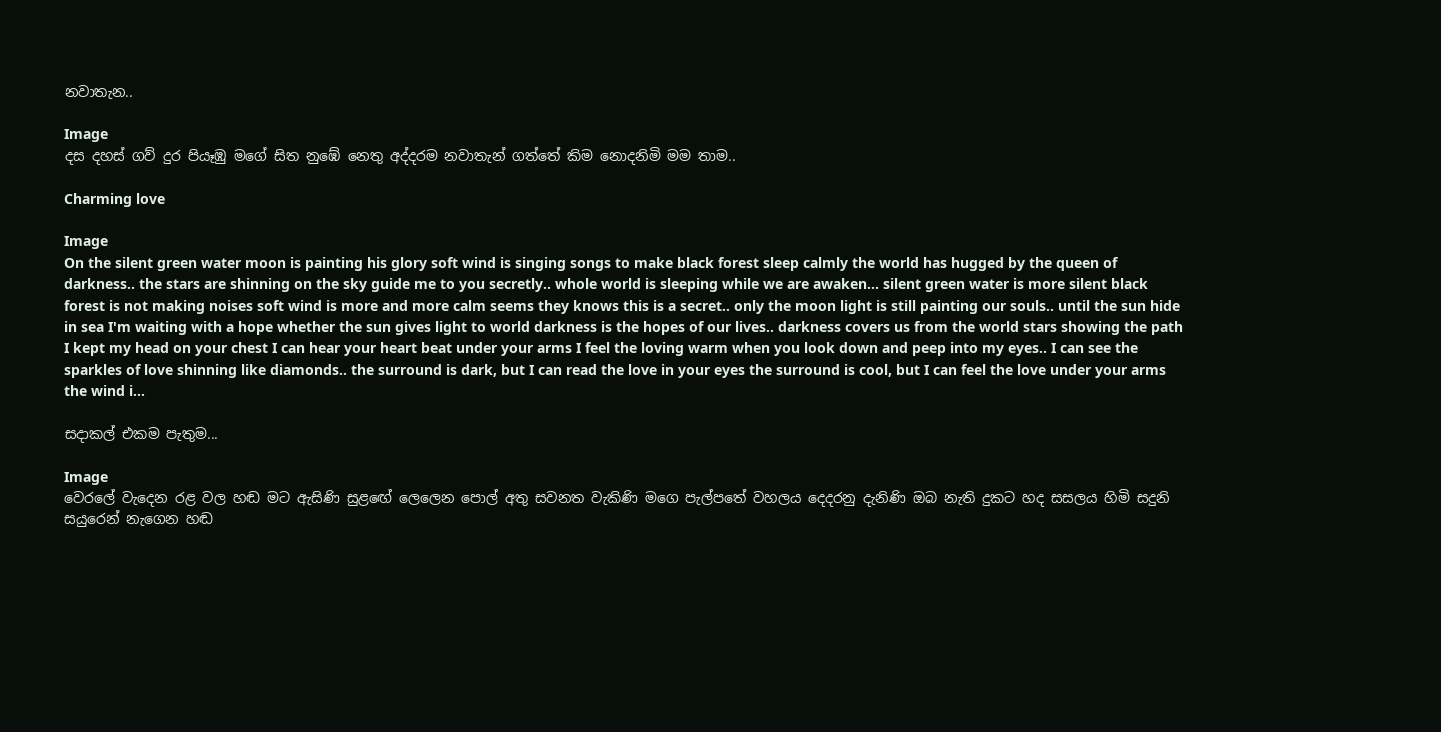නවාතැන..

Image
දස දහස් ගව් දුර පියෑඹු මගේ සිත නුඹේ නෙතු අද්දරම නවාතැන් ගත්තේ කිම නොදනිමි මම තාම..

Charming love

Image
On the silent green water moon is painting his glory soft wind is singing songs to make black forest sleep calmly the world has hugged by the queen of darkness.. the stars are shinning on the sky guide me to you secretly.. whole world is sleeping while we are awaken... silent green water is more silent black forest is not making noises soft wind is more and more calm seems they knows this is a secret.. only the moon light is still painting our souls.. until the sun hide in sea I'm waiting with a hope whether the sun gives light to world darkness is the hopes of our lives.. darkness covers us from the world stars showing the path I kept my head on your chest I can hear your heart beat under your arms I feel the loving warm when you look down and peep into my eyes.. I can see the sparkles of love shinning like diamonds.. the surround is dark, but I can read the love in your eyes the surround is cool, but I can feel the love under your arms the wind i...

සදාකල් එකම පැතුම...

Image
වෙරලේ වැදෙන රළ වල හඬ මට ඇසිණි සුළඟේ ලෙලෙන පොල් අතු සවනත වැකිණි මගෙ පැල්පතේ වහලය දෙදරනු දැනිණි ඔබ නැති දුකට හද සසලය හිමි සදුනි සයුරෙන් නැගෙන හඬ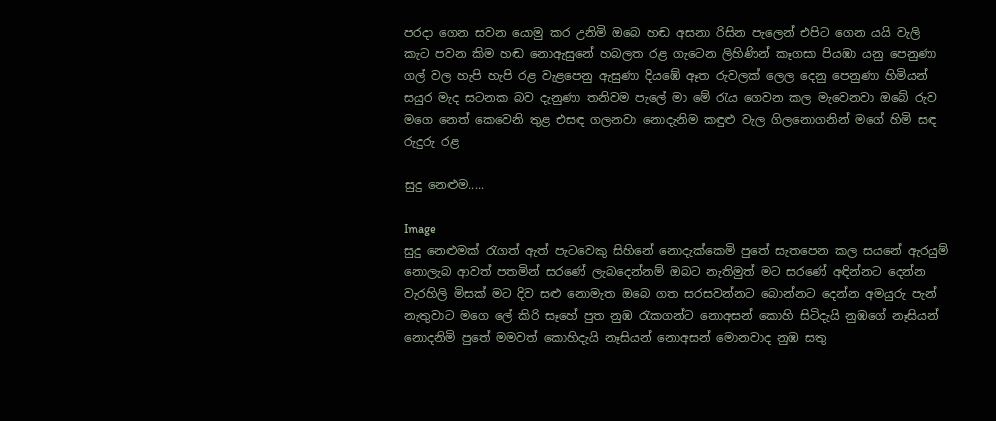පරදා ගෙන සවන යොමු කර උනිමි ඔබෙ හඬ අසනා රිසින පැලෙන් එපිට ගෙන යයි වැලි කැට පවන කිම හඬ නොඇසුනේ හබලත රළ ගැටෙන ලිහිණින් කෑගසා පියඹා යනු පෙනුණා ගල් වල හැපි හැපි රළ වැළපෙනු ඇසුණා දියඹේ ඈත රුවලක් ලෙල දෙනු පෙනුණා හිමියන් සයුර මැද සටනක බව දැනුණා තනිවම පැලේ මා මේ රැය ගෙවන කල මැවෙනවා ඔබේ රුව මගෙ නෙත් කෙවෙනි තුළ එසඳ ගලනවා නොදැනිම කඳුළු වැල ගිලනොගනින් මගේ හිමි සඳ රුදුරු රළ

සුදු නෙළුම.....

Image
සුදු නෙළුමක් රැගත් ඇත් පැටවෙකු සිහිනේ නොදැක්කෙමි පුතේ සැතපෙන කල සයනේ ඇරයුම් නොලැබ ආවත් පතමින් සරණේ ලැබදෙන්නම් ඔබට නැතිමුත් මට සරණේ අඳින්නට දෙන්න වැරහිලි මිසක් මට දිව සළු නොමැත ඔබෙ ගත සරසවන්නට බොන්නට දෙන්න අමයුරු පැන් නැතුවාට මගෙ ලේ කිරි සෑහේ පුත නුඹ රැකගන්ට නොඅසන් කොහි සිටිදැයි නුඹගේ නෑසියන් නොදනිමි පුතේ මමවත් කොහිදැයි නෑසියන් නොඅසන් මොනවාද නුඹ සතු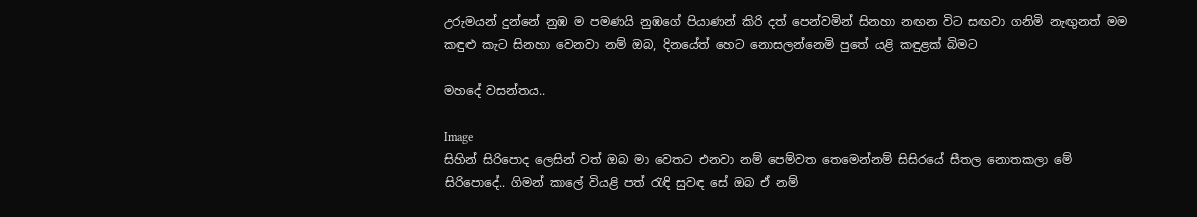උරුමයන් දුන්නේ නුඹ ම පමණයි නුඹගේ පියාණන් කිරි දත් පෙන්වමින් සිනහා නඟන විට සඟවා ගනිමි නැඟුනත් මම කඳුළු කැට සිනහා වෙනවා නම් ඔබ, දිනයේත් හෙට නොසලන්නෙමි පුතේ යළි කඳුළක් බිමට

මහදේ වසන්තය..

Image
සිහින් සිරිපොද ලෙසින් වත් ඔබ මා වෙතට එනවා නම් පෙම්වත තෙමෙන්නම් සිසිරයේ සීතල නොතකලා මේ සිරිපොදේ.. ගිමන් කාලේ වියළි පත් රැඳි සුවඳ සේ ඔබ ඒ නම්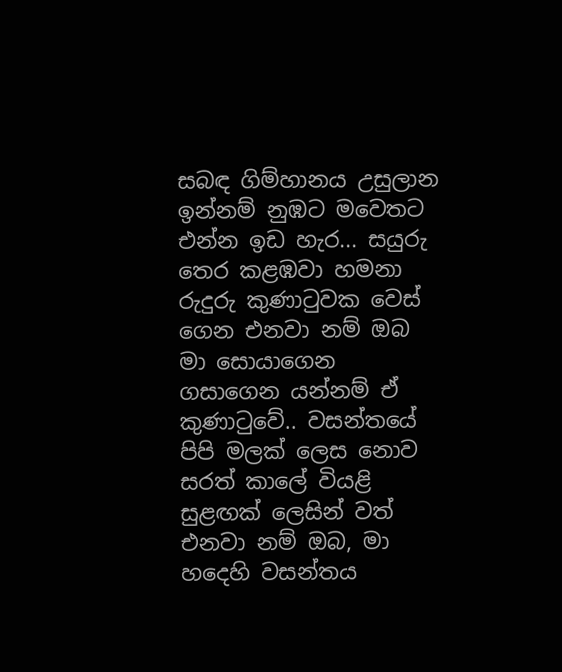සබඳ ගිම්හානය උසුලාන ඉන්නම් නුඹට මවෙතට එන්න ඉඩ හැර... සයුරු තෙර කළඹවා හමනා රුදුරු කුණාටුවක වෙස් ගෙන එනවා නම් ඔබ මා සොයාගෙන ගසාගෙන යන්නම් ඒ කුණාටුවේ.. වසන්තයේ පිපි මලක් ලෙස නොව සරත් කාලේ වියළි සුළඟක් ලෙසින් වත් එනවා නම් ඔබ, මා හදෙහි වසන්තය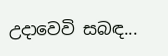උදාවෙවි සබඳ...